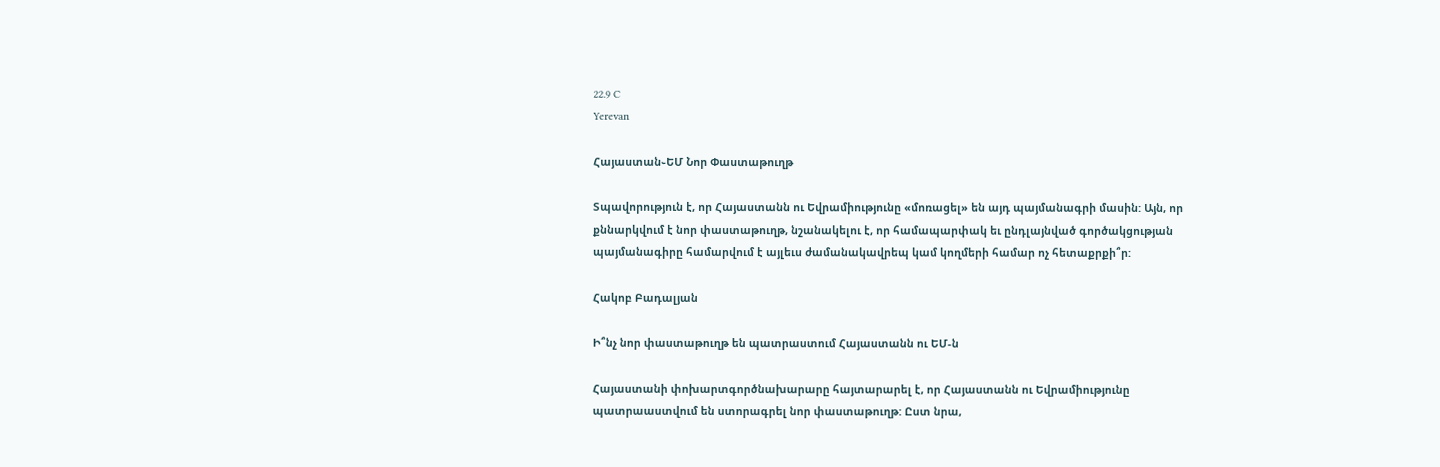22.9 C
Yerevan

Հայաստան֊ԵՄ Նոր Փաստաթուղթ

Տպավորություն է, որ Հայաստանն ու Եվրամիությունը «մոռացել» են այդ պայմանագրի մասին: Այն, որ քննարկվում է նոր փաստաթուղթ, նշանակելու է, որ համապարփակ եւ ընդլայնված գործակցության պայմանագիրը համարվում է այլեւս ժամանակավրեպ կամ կողմերի համար ոչ հետաքրքի՞ր:

Հակոբ Բադալյան

Ի՞նչ նոր փաստաթուղթ են պատրաստում Հայաստանն ու ԵՄ‑ն

Հայաստանի փոխարտգործնախարարը հայտարարել է, որ Հայաստանն ու Եվրամիությունը պատրաաստվում են ստորագրել նոր փաստաթուղթ: Ըստ նրա,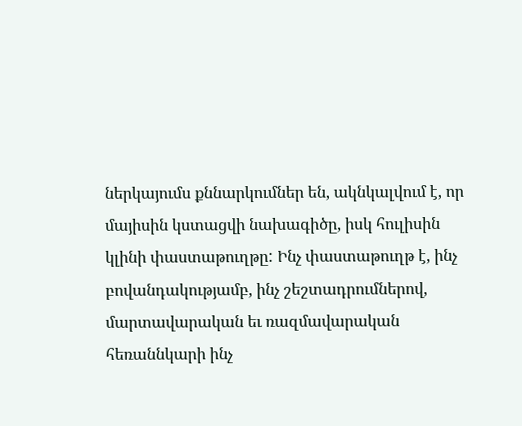ներկայումս քննարկումներ են, ակնկալվում է, որ մայիսին կստացվի նախագիծը, իսկ հուլիսին կլինի փաստաթուղթը: Ինչ փաստաթուղթ է, ինչ բովանդակությամբ, ինչ շեշտադրումներով, մարտավարական եւ ռազմավարական հեռաննկարի ինչ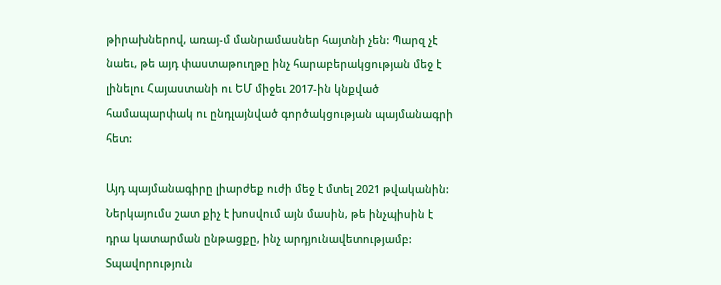թիրախներով, առայ‑մ մանրամասներ հայտնի չեն: Պարզ չէ նաեւ, թե այդ փաստաթուղթը ինչ հարաբերակցության մեջ է լինելու Հայաստանի ու ԵՄ միջեւ 2017-ին կնքված համապարփակ ու ընդլայնված գործակցության պայմանագրի հետ:

Այդ պայմանագիրը լիարժեք ուժի մեջ է մտել 2021 թվականին: Ներկայումս շատ քիչ է խոսվում այն մասին, թե ինչպիսին է դրա կատարման ընթացքը, ինչ արդյունավետությամբ: Տպավորություն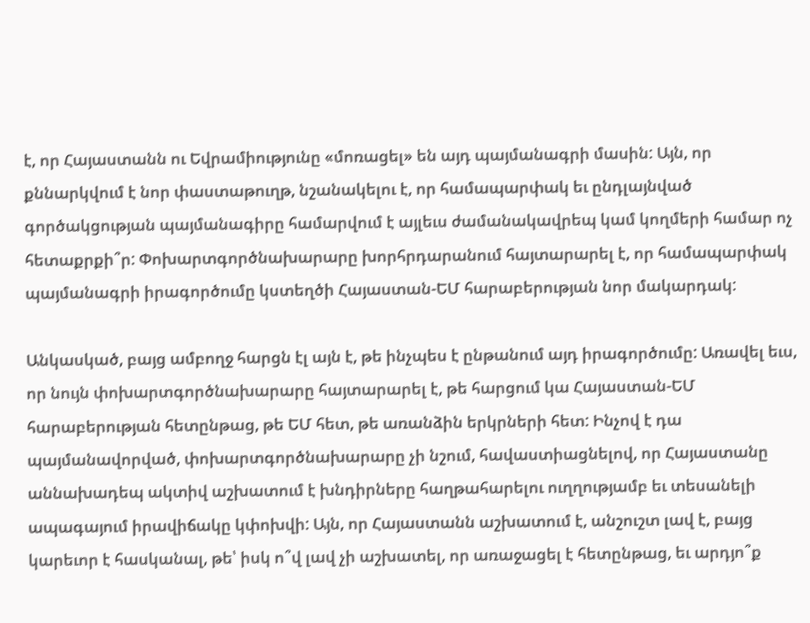է, որ Հայաստանն ու Եվրամիությունը «մոռացել» են այդ պայմանագրի մասին: Այն, որ քննարկվում է նոր փաստաթուղթ, նշանակելու է, որ համապարփակ եւ ընդլայնված գործակցության պայմանագիրը համարվում է այլեւս ժամանակավրեպ կամ կողմերի համար ոչ հետաքրքի՞ր: Փոխարտգործնախարարը խորհրդարանում հայտարարել է, որ համապարփակ պայմանագրի իրագործումը կստեղծի Հայաստան-ԵՄ հարաբերության նոր մակարդակ:

Անկասկած, բայց ամբողջ հարցն էլ այն է, թե ինչպես է ընթանում այդ իրագործումը: Առավել եւս, որ նույն փոխարտգործնախարարը հայտարարել է, թե հարցում կա Հայաստան-ԵՄ հարաբերության հետընթաց, թե ԵՄ հետ, թե առանձին երկրների հետ: Ինչով է դա պայմանավորված, փոխարտգործնախարարը չի նշում, հավաստիացնելով, որ Հայաստանը աննախադեպ ակտիվ աշխատում է խնդիրները հաղթահարելու ուղղությամբ եւ տեսանելի ապագայում իրավիճակը կփոխվի: Այն, որ Հայաստանն աշխատում է, անշուշտ լավ է, բայց կարեւոր է հասկանալ, թե՝ իսկ ո՞վ լավ չի աշխատել, որ առաջացել է հետընթաց, եւ արդյո՞ք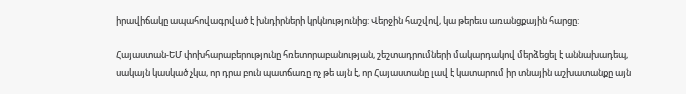իրավիճակը ապահովագրված է խնդիրների կրկնությունից: Վերջին հաշվով, կա թերեւս առանցքային հարցը:

Հայաստան-ԵՄ փոխհարաբերությունը հռետորաբանության, շեշտադրումների մակարդակով մերձեցել է աննախադեպ, սակայն կասկած չկա, որ դրա բուն պատճառը ոչ թե այն է, որ Հայաստանը լավ է կատարում իր տնային աշխատանքը այն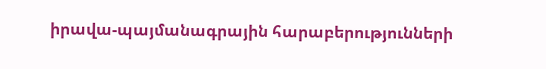իրավա-պայմանագրային հարաբերությունների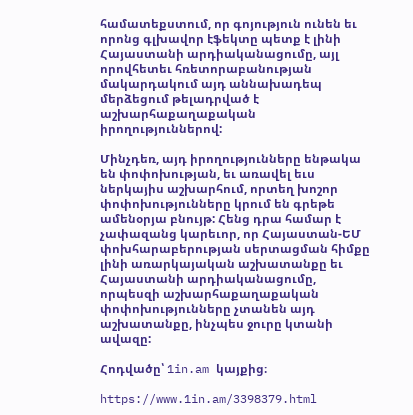համատեքստում, որ գոյություն ունեն եւ որոնց գլխավոր էֆեկտը պետք է լինի Հայաստանի արդիականացումը, այլ որովհետեւ հռետորաբանության մակարդակում այդ աննախադեպ մերձեցում թելադրված է աշխարհաքաղաքական իրողություններով:

Մինչդեռ, այդ իրողությունները ենթակա են փոփոխության, եւ առավել եւս ներկայիս աշխարհում, որտեղ խոշոր փոփոխությունները կրում են գրեթե ամենօրյա բնույթ: Հենց դրա համար է չափազանց կարեւոր, որ Հայաստան-ԵՄ փոխհարաբերության սերտացման հիմքը լինի առարկայական աշխատանքը եւ Հայաստանի արդիականացումը, որպեսզի աշխարհաքաղաքական փոփոխությունները չտանեն այդ աշխատանքը, ինչպես ջուրը կտանի ավազը:

Հոդվածը՝ 1in.am կայքից։

https://www.1in.am/3398379.html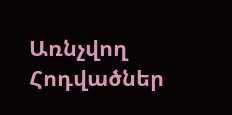Առնչվող Հոդվածներ